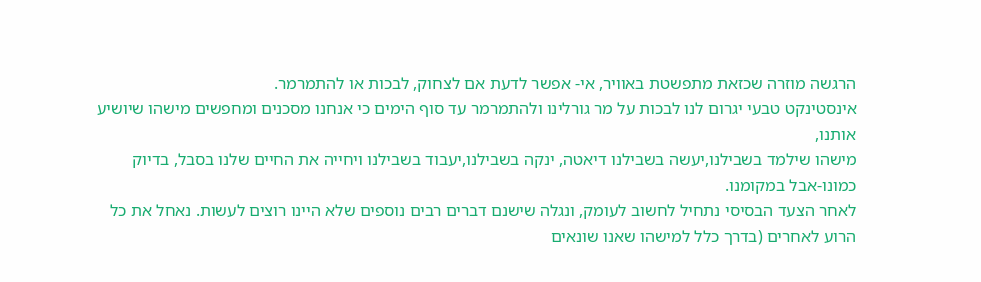הרגשה מוזרה שכזאת מתפשטת באוויר, אי- אפשר לדעת אם לצחוק, לבכות או להתמרמר.
אינסטינקט טבעי יגרום לנו לבכות על מר גורלינו ולהתמרמר עד סוף הימים כי אנחנו מסכנים ומחפשים מישהו שיושיע אותנו,
מישהו שילמד בשבילנו,יעשה בשבילנו דיאטה, ינקה בשבילנו,יעבוד בשבילנו ויחייה את החיים שלנו בסבל, בדיוק כמונו-אבל במקומנו.
לאחר הצעד הבסיסי נתחיל לחשוב לעומק, ונגלה שישנם דברים רבים נוספים שלא היינו רוצים לעשות. נאחל את כל הרוע לאחרים (בדרך כלל למישהו שאנו שונאים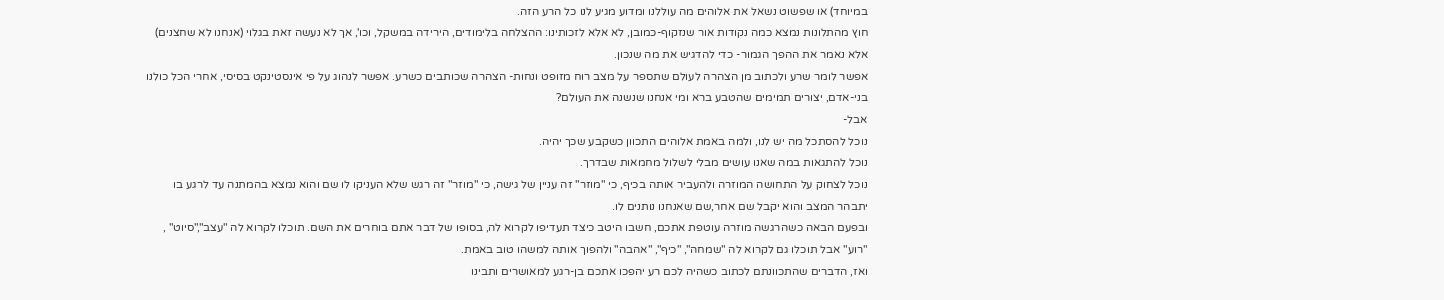במיוחד) או שפשוט נשאל את אלוהים מה עוללנו ומדוע מגיע לנו כל הרע הזה.
חוץ מהתלונות נמצא כמה נקודות אור שנזקוף-כמובן, לא אלא לזכותינו: ההצלחה בלימודים, הירידה במשקל, וכו', אך לא נעשה זאת בגלוי (אנחנו לא שחצנים) אלא נאמר את ההפך הגמור- כדי להדגיש את מה שנכון.
אפשר לומר שרע ולכתוב מן הצהרה לעולם שתספר על מצב רוח מזופט ונחות- הצהרה שכותבים כשרע. אפשר לנהוג על פי אינסטינקט בסיסי, אחרי הכל כולנו בני-אדם, יצורים תמימים שהטבע ברא ומי אנחנו שנשנה את העולם?
אבל-
נוכל להסתכל מה יש לנו, ולמה באמת אלוהים התכוון כשקבע שכך יהיה.
נוכל להתגאות במה שאנו עושים מבלי לשלול מחמאות שבדרך.
נוכל לצחוק על התחושה המוזרה ולהעביר אותה בכיף, כי "מוזר" זה עניין של גישה, כי "מוזר" זה רגש שלא העניקו לו שם והוא נמצא בהמתנה עד לרגע בו יתבהר המצב והוא יקבל שם אחר,שם שאנחנו נותנים לו.
ובפעם הבאה כשהרגשה מוזרה עוטפת אתכם, חשבו היטב כיצד תעדיפו לקרוא לה, בסופו של דבר אתם בוחרים את השם. תוכלו לקרוא לה "עצב","סיוט" , "רוע" אבל תוכלו גם לקרוא לה "שמחה", "כיף", "אהבה" ולהפוך אותה למשהו טוב באמת.
ואז, הדברים שהתכוונתם לכתוב כשהיה לכם רע יהפכו אתכם בן-רגע למאושרים ותבינו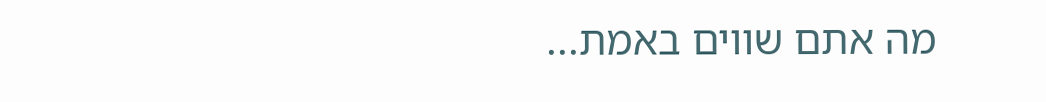מה אתם שווים באמת...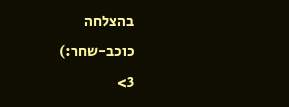בהצלחה
כוכב-שחר:)
3>